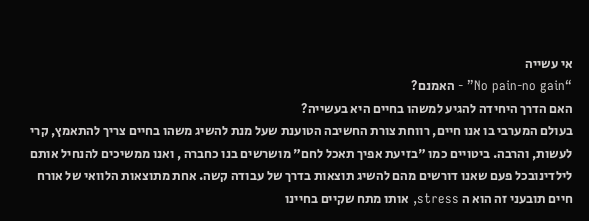אי עשייה
“No pain-no gain” - האמנם?
האם הדרך היחידה להגיע למשהו בחיים היא בעשייה?
בעולם המערבי בו אנו חיים, רווחת צורת החשיבה הטוענת שעל מנת להשיג משהו בחיים צריך להתאמץ, קרי לעשות, והרבה. ביטויים כמו "בזיעת אפיך תאכל לחם" מושרשים בנו כחברה , ואנו ממשיכים להנחיל אותם לילדינובכל פעם שאנו דורשים מהם להשיג תוצאות בדרך של עבודה קשה. אחת מתוצאות הלוואי של אורח חיים תובעני זה הוא ה stress, אותו מתח שקיים בחיינו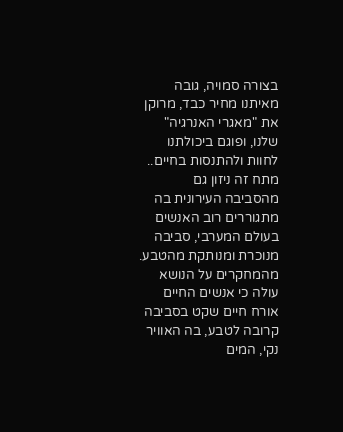בצורה סמויה, גובה מאיתנו מחיר כבד, מרוקן את "מאגרי האנרגיה" שלנו, ופוגם ביכולתנו לחוות ולהתנסות בחיים..
מתח זה ניזון גם מהסביבה העירונית בה מתגוררים רוב האנשים בעולם המערבי, סביבה מנוכרת ומנותקת מהטבע. מהמחקרים על הנושא עולה כי אנשים החיים אורח חיים שקט בסביבה קרובה לטבע, בה האוויר נקי, המים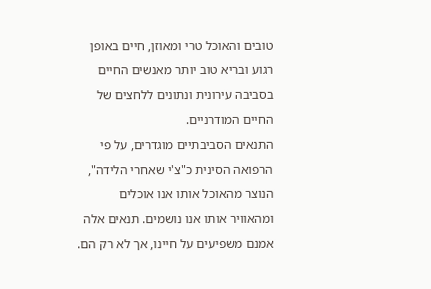טובים והאוכל טרי ומאוזן, חיים באופן רגוע ובריא טוב יותר מאנשים החיים בסביבה עירונית ונתונים ללחצים של החיים המודרניים.
התנאים הסביבתיים מוגדרים, על פי הרפואה הסינית כ"צ'י שאחרי הלידה", הנוצר מהאוכל אותו אנו אוכלים ומהאוויר אותו אנו נושמים. תנאים אלה אמנם משפיעים על חיינו, אך לא רק הם.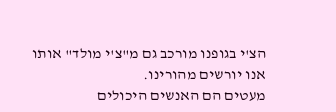הצ'י בגופנו מורכב גם מ"צ'י מולד" אותו אנו יורשים מהורינו.
מעטים הם האנשים היכולים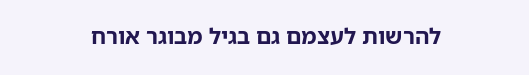להרשות לעצמם גם בגיל מבוגר אורח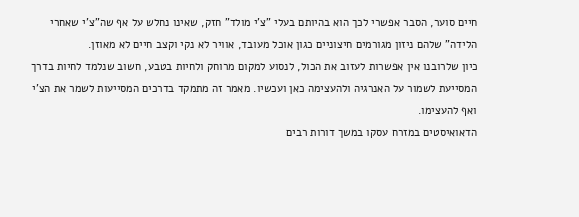חיים סוער, הסבר אפשרי לכך הוא בהיותם בעלי "צ'י מולד" חזק, שאינו נחלש על אף שה"צ'י שאחרי הלידה" שלהם ניזון מגורמים חיצוניים כגון אוכל מעובד, אוויר לא נקי וקצב חיים לא מאוזן.
כיון שלרובנו אין אפשרות לעזוב את הכול, לנסוע למקום מרוחק ולחיות בטבע, חשוב שנלמד לחיות בדרך המסייעת לשמור על האנרגיה ולהעצימה כאן ועכשיו. מאמר זה מתמקד בדרכים המסייעות לשמר את הצ'י ואף להעצימו.
הדאואיסטים במזרח עסקו במשך דורות רבים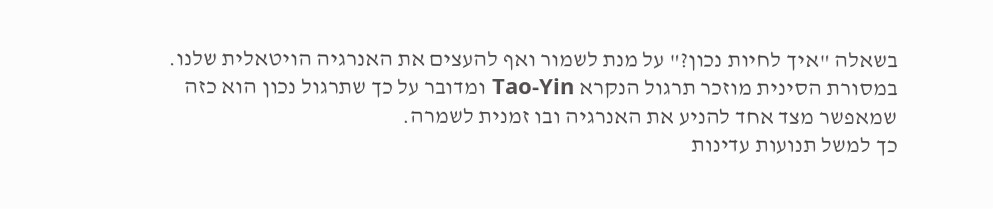בשאלה "איך לחיות נכון?" על מנת לשמור ואף להעצים את האנרגיה הויטאלית שלנו.
במסורת הסינית מוזכר תרגול הנקרא Tao-Yin ומדובר על כך שתרגול נכון הוא כזה שמאפשר מצד אחד להניע את האנרגיה ובו זמנית לשמרה.
כך למשל תנועות עדינות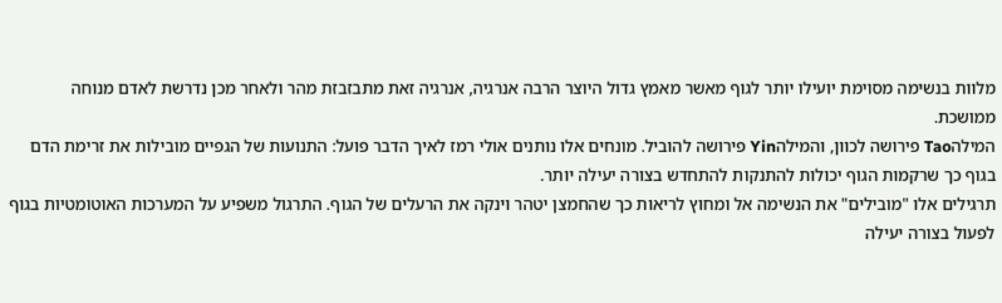מלוות בנשימה מסוימת יועילו יותר לגוף מאשר מאמץ גדול היוצר הרבה אנרגיה, אנרגיה זאת מתבזבזת מהר ולאחר מכן נדרשת לאדם מנוחה ממושכת.
המילהTao פירושה לכוון, והמילהYin פירושה להוביל. מונחים אלו נותנים אולי רמז לאיך הדבר פועל: התנועות של הגפיים מובילות את זרימת הדם בגוף כך שרקמות הגוף יכולות להתנקות להתחדש בצורה יעילה יותר.
תרגילים אלו "מובילים" את הנשימה אל ומחוץ לריאות כך שהחמצן יטהר וינקה את הרעלים של הגוף. התרגול משפיע על המערכות האוטומטיות בגוף לפעול בצורה יעילה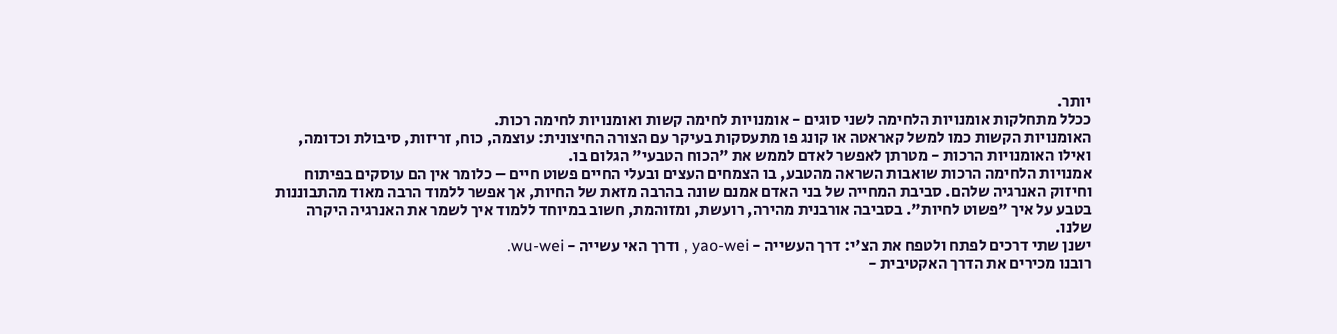יותר.
ככלל מתחלקות אומנויות הלחימה לשני סוגים - אומנויות לחימה קשות ואומנויות לחימה רכות.
האומנויות הקשות כמו למשל קאראטה או קונג פו מתעסקות בעיקר עם הצורה החיצונית: עוצמה, כוח, זריזות, סיבולת וכדומה, ואילו האומנויות הרכות - מטרתן לאפשר לאדם לממש את "הכוח הטבעי" הגלום בו.
אמנויות הלחימה הרכות שואבות השראה מהטבע, בו הצמחים העצים ובעלי החיים פשוט חיים – כלומר אין הם עוסקים בפיתוח וחיזוק האנרגיה שלהם. סביבת המחייה של בני האדם אמנם שונה בהרבה מזאת של החיות, אך אפשר ללמוד הרבה מאוד מהתבוננות בטבע על איך "פשוט לחיות". בסביבה אורבנית מהירה, רועשת, ומזוהמת, חשוב במיוחד ללמוד איך לשמר את האנרגיה היקרה שלנו.
ישנן שתי דרכים לפתח ולטפח את הצ'י: דרך העשייה - yao-wei , ודרך האי עשייה - wu-wei.
רובנו מכירים את הדרך האקטיבית -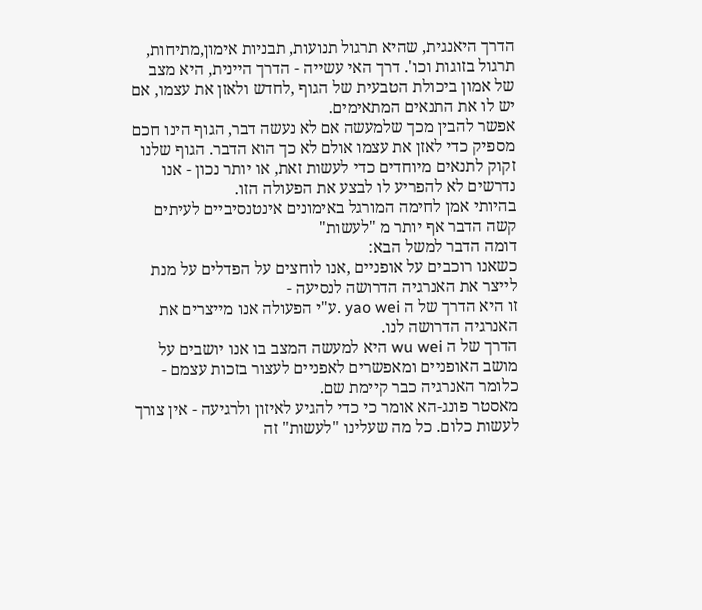הדרך היאנגית, שהיא תרגול תנועות, תבניות אימון,מתיחות, תרגול בזוגות וכו'. דרך האי עשייה - הדרך היינית, היא מצב של אמון ביכולת הטבעית של הגוף ,לחדש ולאזן את עצמו, אם יש לו את התנאים המתאימים.
אפשר להבין מכך שלמעשה אם לא נעשה דבר, הגוף הינו חכם מספיק כדי לאזן את עצמו אולם לא כך הוא הדבר. הגוף שלנו זקוק לתנאים מיוחדים כדי לעשות זאת, או יותר נכון - אנו נדרשים לא להפריע לו לבצע את הפעולה הזו.
בהיותי אמן לחימה המורגל באימונים אינטנסיביים לעיתים קשה הדבר אף יותר מ "לעשות"
דומה הדבר למשל הבא:
כשאנו רוכבים על אופניים ,אנו לוחצים על הפדלים על מנת לייצר את האנרגיה הדרושה לנסיעה -
זו היא הדרך של ה yao wei .ע"י הפעולה אנו מייצרים את האנרגיה הדרושה לנו.
הדרך של ה wu wei היא למעשה המצב בו אנו יושבים על מושב האופניים ומאפשרים לאפניים לעצור בזכות עצמם - כלומר האנרגיה כבר קיימת שם.
מאסטר פונג-הא אומר כי כדי להגיע לאיזון ולרגיעה - אין צורך לעשות כלום. כל מה שעלינו "לעשות" זה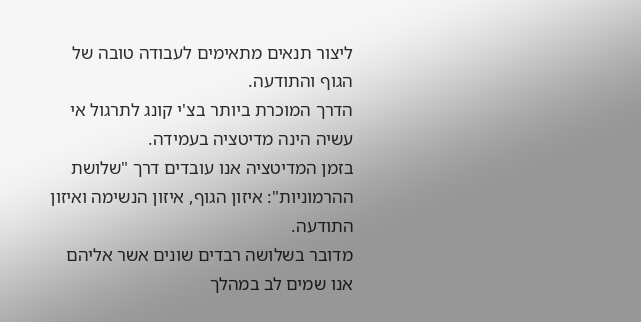ליצור תנאים מתאימים לעבודה טובה של הגוף והתודעה.
הדרך המוכרת ביותר בצ'י קונג לתרגול אי עשיה הינה מדיטציה בעמידה.
בזמן המדיטציה אנו עובדים דרך "שלושת ההרמוניות": איזון הגוף, איזון הנשימה ואיזון התודעה.
מדובר בשלושה רבדים שונים אשר אליהם אנו שמים לב במהלך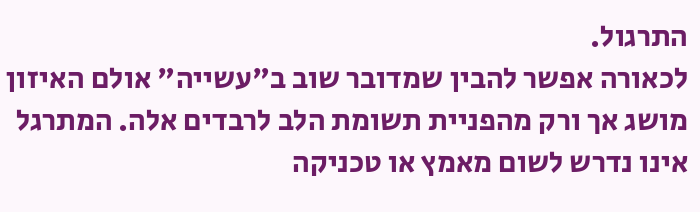התרגול.
לכאורה אפשר להבין שמדובר שוב ב"עשייה" אולם האיזון מושג אך ורק מהפניית תשומת הלב לרבדים אלה. המתרגל אינו נדרש לשום מאמץ או טכניקה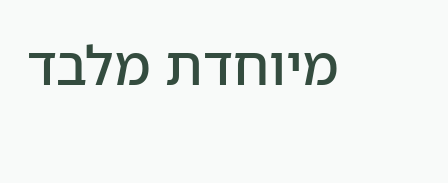מיוחדת מלבד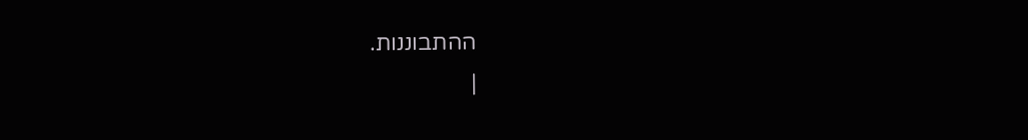ההתבוננות.
|